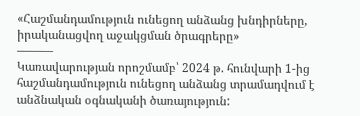«Հաշմանդամություն ունեցող անձանց խնդիրները, իրականացվող աջակցման ծրագրերը»
———
Կառավարության որոշմամբ՝ 2024 թ. հունվարի 1-ից հաշմանդամություն ունեցող անձանց տրամադվում է անձնական օգնականի ծառայություն: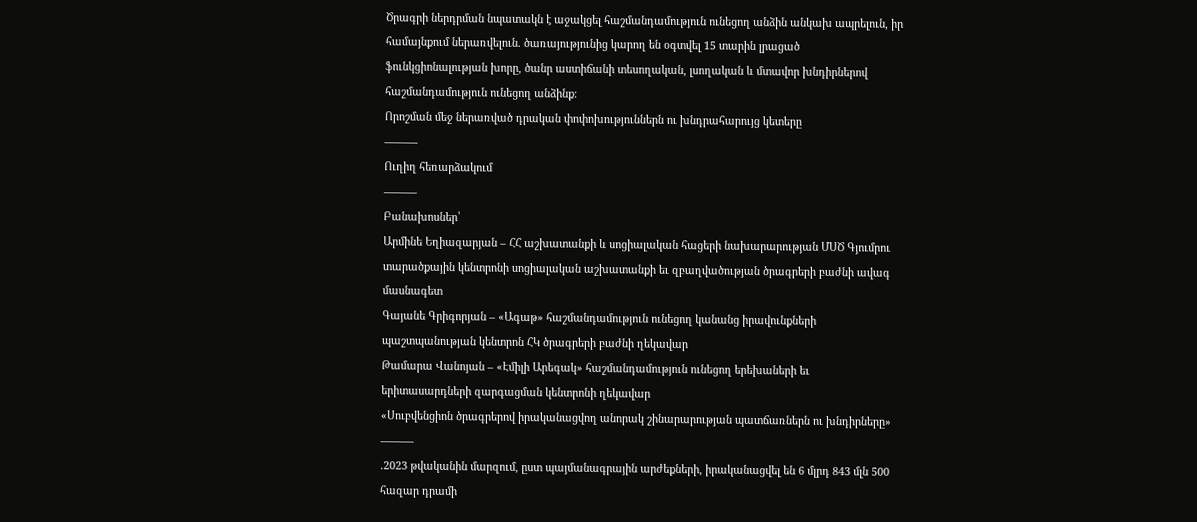Ծրագրի ներդրման նպատակն է աջակցել հաշմանդամություն ունեցող անձին անկախ ապրելուն, իր համայնքում ներառվելուն. ծառայությունից կարող են օգտվել 15 տարին լրացած ֆունկցիոնալության խորը, ծանր աստիճանի տեսողական, լսողական և մտավոր խնդիրներով հաշմանդամություն ունեցող անձինք։
Որոշման մեջ ներառված դրական փոփոխություններն ու խնդրահարույց կետերը
———
Ուղիղ հեռարձակում
———
Բանախոսներ՝
Արմինե Եղիազարյան – ՀՀ աշխատանքի և սոցիալական հացերի նախարարության ՄՍԾ Գյումրու տարածքային կենտրոնի սոցիալական աշխատանքի եւ զբաղվածության ծրագրերի բաժնի ավագ մասնագետ
Գայանե Գրիգորյան – «Ագաթ» հաշմանդամություն ունեցող կանանց իրավունքների պաշտպանության կենտրոն ՀԿ ծրագրերի բաժնի ղեկավար
Թամարա Վանոյան – «Էմիլի Արեգակ» հաշմանդամություն ունեցող երեխաների եւ երիտասարդների զարգացման կենտրոնի ղեկավար
«Սուբվենցիոն ծրագրերով իրականացվող անորակ շինարարության պատճառներն ու խնդիրները»
———
.2023 թվականին մարզում, ըստ պայմանագրային արժեքների, իրականացվել են 6 մլրդ 843 մլն 500 հազար դրամի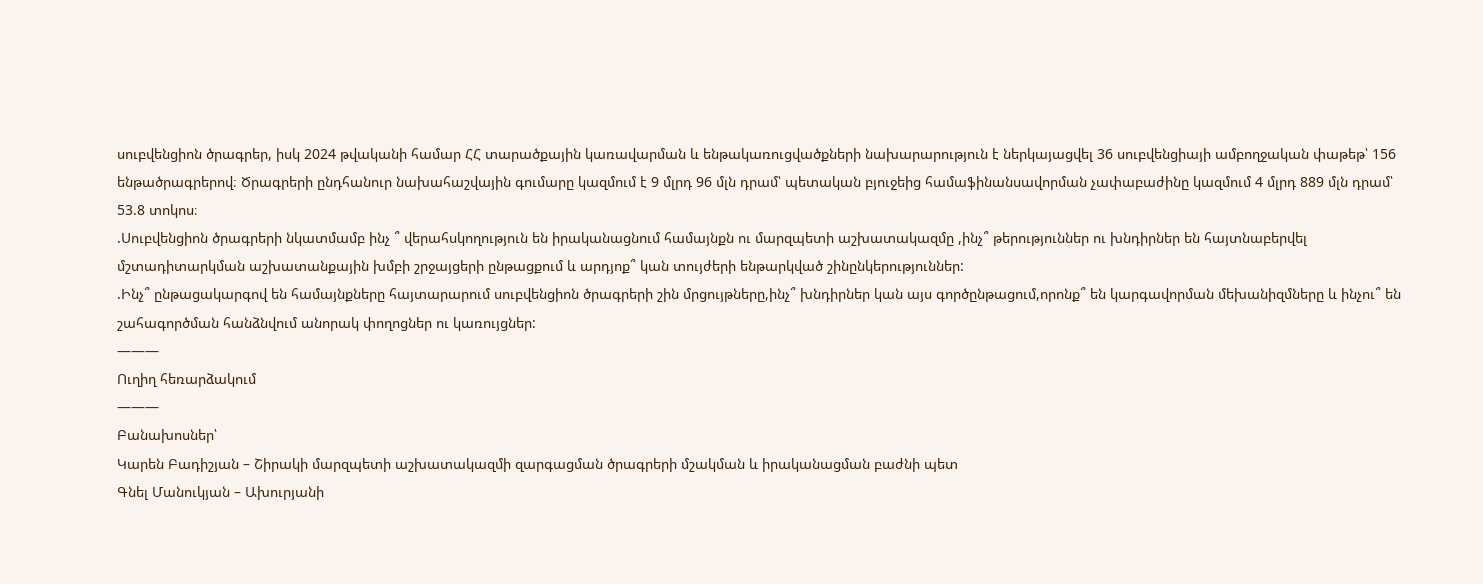սուբվենցիոն ծրագրեր, իսկ 2024 թվականի համար ՀՀ տարածքային կառավարման և ենթակառուցվածքների նախարարություն է ներկայացվել 36 սուբվենցիայի ամբողջական փաթեթ՝ 156 ենթածրագրերով։ Ծրագրերի ընդհանուր նախահաշվային գումարը կազմում է 9 մլրդ 96 մլն դրամ՝ պետական բյուջեից համաֆինանսավորման չափաբաժինը կազմում 4 մլրդ 889 մլն դրամ՝ 53.8 տոկոս։
.Սուբվենցիոն ծրագրերի նկատմամբ ինչ ՞ վերահսկողություն են իրականացնում համայնքն ու մարզպետի աշխատակազմը ,ինչ՞ թերություններ ու խնդիրներ են հայտնաբերվել մշտադիտարկման աշխատանքային խմբի շրջայցերի ընթացքում և արդյոք՞ կան տույժերի ենթարկված շինընկերություններ:
.Ինչ՞ ընթացակարգով են համայնքները հայտարարում սուբվենցիոն ծրագրերի շին մրցույթները,ինչ՞ խնդիրներ կան այս գործընթացում,որոնք՞ են կարգավորման մեխանիզմները և ինչու՞ են շահագործման հանձնվում անորակ փողոցներ ու կառույցներ:
———
Ուղիղ հեռարձակում
———
Բանախոսներ՝
Կարեն Բադիշյան – Շիրակի մարզպետի աշխատակազմի զարգացման ծրագրերի մշակման և իրականացման բաժնի պետ
Գնել Մանուկյան – Ախուրյանի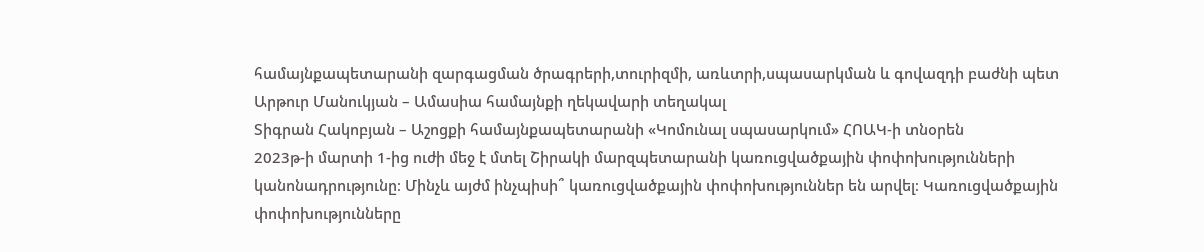համայնքապետարանի զարգացման ծրագրերի,տուրիզմի, առևտրի,սպասարկման և գովազդի բաժնի պետ
Արթուր Մանուկյան – Ամասիա համայնքի ղեկավարի տեղակալ
Տիգրան Հակոբյան – Աշոցքի համայնքապետարանի «Կոմունալ սպասարկում» ՀՈԱԿ-ի տնօրեն
2023թ-ի մարտի 1-ից ուժի մեջ է մտել Շիրակի մարզպետարանի կառուցվածքային փոփոխությունների կանոնադրությունը։ Մինչև այժմ ինչպիսի՞ կառուցվածքային փոփոխություններ են արվել։ Կառուցվածքային փոփոխությունները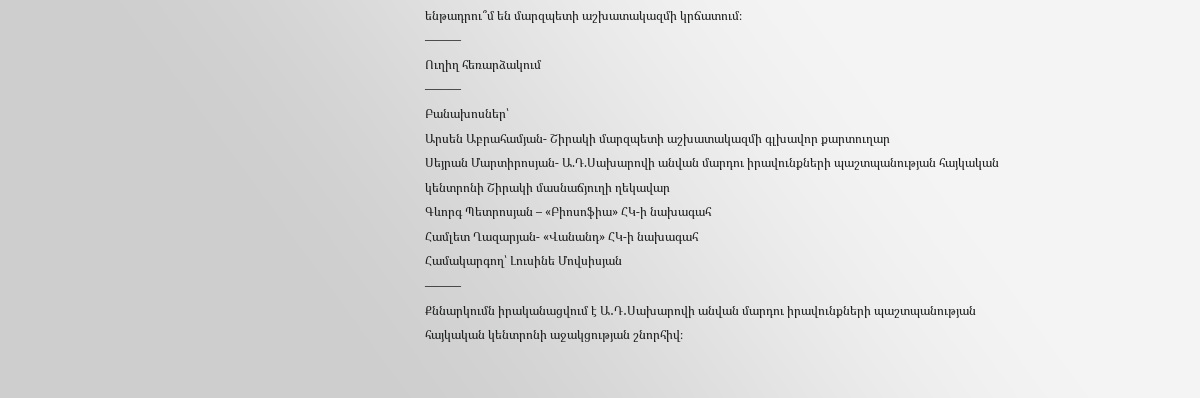ենթադրու՞մ են մարզպետի աշխատակազմի կրճատում։
———
Ուղիղ հեռարձակում
———
Բանախոսներ՝
Արսեն Աբրահամյան- Շիրակի մարզպետի աշխատակազմի գլխավոր քարտուղար
Սեյրան Մարտիրոսյան- Ա.Դ.Սախարովի անվան մարդու իրավունքների պաշտպանության հայկական կենտրոնի Շիրակի մասնաճյուղի ղեկավար
Գևորգ Պետրոսյան – «Բիոսոֆիա» ՀԿ-ի նախագահ
Համլետ Ղազարյան- «Վանանդ» ՀԿ-ի նախագահ
Համակարգող՝ Լուսինե Մովսիսյան
———
Քննարկումն իրականացվում է Ա․Դ․Սախարովի անվան մարդու իրավունքների պաշտպանության հայկական կենտրոնի աջակցության շնորհիվ։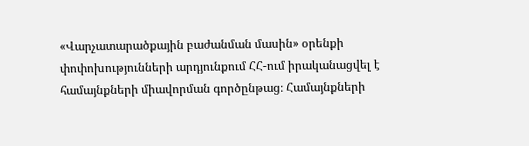«Վարչատարածքային բաժանման մասին» օրենքի փոփոխությունների արդյունքում ՀՀ-ում իրականացվել է համայնքների միավորման գործընթաց։ Համայնքների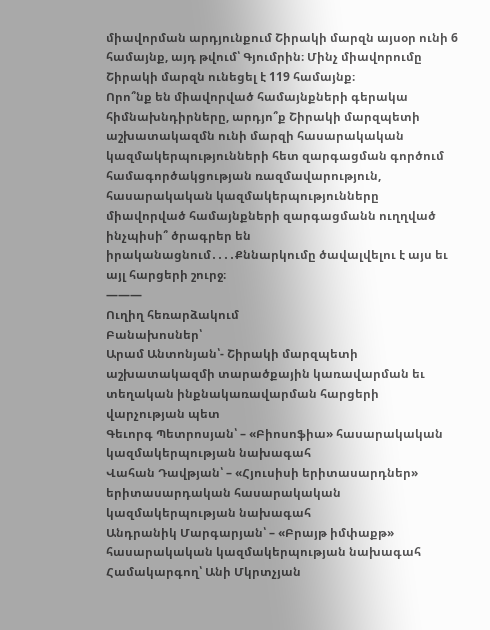միավորման արդյունքում Շիրակի մարզն այսօր ունի 6 համայնք, այդ թվում՝ Գյումրին։ Մինչ միավորումը Շիրակի մարզն ունեցել է 119 համայնք։
Որո՞նք են միավորված համայնքների գերակա հիմնախնդիրները, արդյո՞ք Շիրակի մարզպետի աշխատակազմն ունի մարզի հասարակական կազմակերպությունների հետ զարգացման գործում համագործակցության ռազմավարություն, հասարակական կազմակերպությունները միավորված համայնքների զարգացմանն ուղղված ինչպիսի՞ ծրագրեր են իրականացնում․․․․Քննարկումը ծավալվելու է այս եւ այլ հարցերի շուրջ։
———
Ուղիղ հեռարձակում
Բանախոսներ՝
Արամ Անտոնյան՝- Շիրակի մարզպետի աշխատակազմի տարածքային կառավարման եւ տեղական ինքնակառավարման հարցերի վարչության պետ
Գեւորգ Պետրոսյան՝ – «Բիոսոֆիա» հասարակական կազմակերպության նախագահ
Վահան Դավթյան՝ – «Հյուսիսի երիտասարդներ» երիտասարդական հասարակական կազմակերպության նախագահ
Անդրանիկ Մարգարյան՝ – «Բրայթ իմփաքթ» հասարակական կազմակերպության նախագահ
Համակարգող՝ Անի Մկրտչյան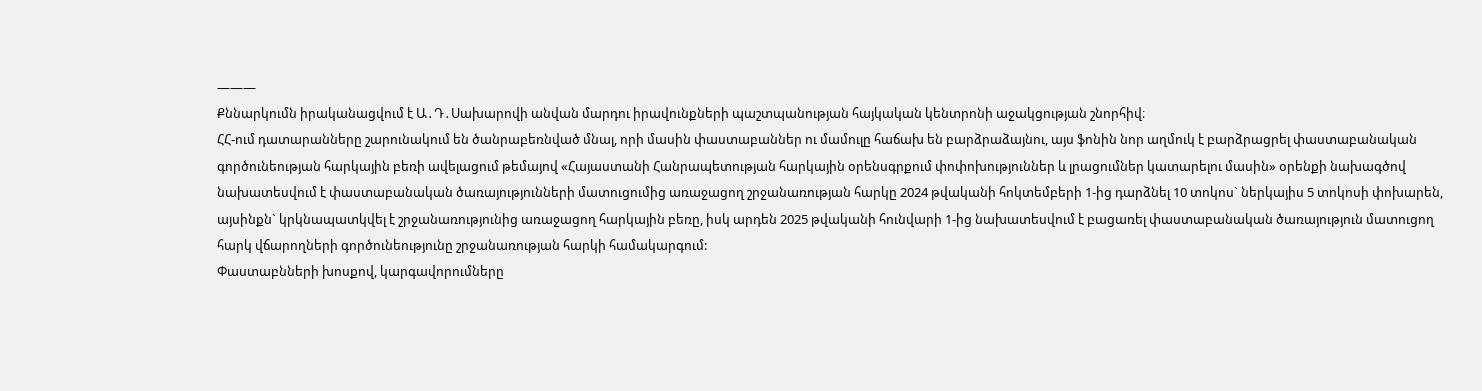———
Քննարկումն իրականացվում է Ա․Դ․Սախարովի անվան մարդու իրավունքների պաշտպանության հայկական կենտրոնի աջակցության շնորհիվ։
ՀՀ-ում դատարանները շարունակում են ծանրաբեռնված մնալ, որի մասին փաստաբաններ ու մամուլը հաճախ են բարձրաձայնու, այս ֆոնին նոր աղմուկ է բարձրացրել փաստաբանական գործունեության հարկային բեռի ավելացում թեմայով «Հայաստանի Հանրապետության հարկային օրենսգրքում փոփոխություններ և լրացումներ կատարելու մասին» օրենքի նախագծով նախատեսվում է փաստաբանական ծառայությունների մատուցումից առաջացող շրջանառության հարկը 2024 թվականի հոկտեմբերի 1-ից դարձնել 10 տոկոս` ներկայիս 5 տոկոսի փոխարեն, այսինքն` կրկնապատկվել է շրջանառությունից առաջացող հարկային բեռը, իսկ արդեն 2025 թվականի հունվարի 1-ից նախատեսվում է բացառել փաստաբանական ծառայություն մատուցող հարկ վճարողների գործունեությունը շրջանառության հարկի համակարգում:
Փաստաբնների խոսքով, կարգավորումները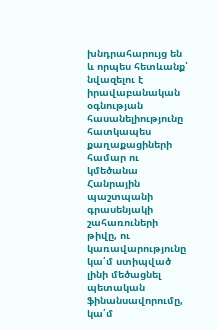խնդրահարույց են և որպես հետևանք՝ նվազելու է իրավաբանական օգնության հասանելիությունը հատկապես քաղաքացիների համար ու կմեծանա Հանրային պաշտպանի գրասենյակի շահառուների թիվը, ու կառավարությունը կա՛մ ստիպված լինի մեծացնել պետական ֆինանսավորումը, կա՛մ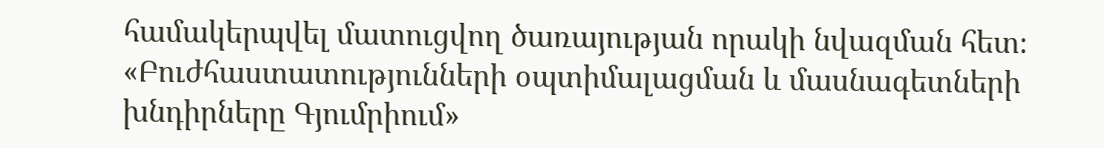համակերպվել մատուցվող ծառայության որակի նվազման հետ։
«Բուժհաստատությունների օպտիմալացման և մասնագետների խնդիրները Գյումրիում»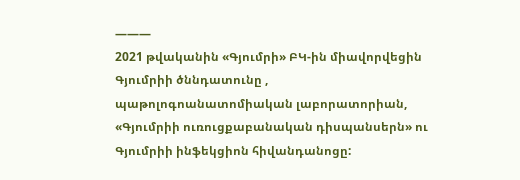———
2021 թվականին «Գյումրի» ԲԿ-ին միավորվեցին Գյումրիի ծննդատունը , պաթոլոգոանատոմիական լաբորատորիան, «Գյումրիի ուռուցքաբանական դիսպանսերն» ու Գյումրիի ինֆեկցիոն հիվանդանոցը: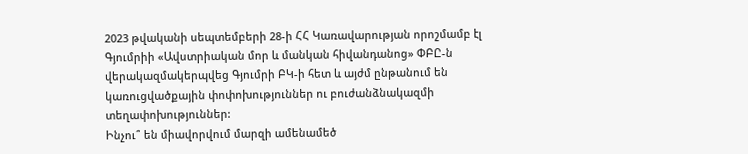2023 թվականի սեպտեմբերի 28-ի ՀՀ Կառավարության որոշմամբ էլ Գյումրիի «Ավստրիական մոր և մանկան հիվանդանոց» ՓԲԸ-ն վերակազմակերպվեց Գյումրի ԲԿ-ի հետ և այժմ ընթանում են կառուցվածքային փոփոխություններ ու բուժանձնակազմի տեղափոխություններ:
Ինչու՞ են միավորվում մարզի ամենամեծ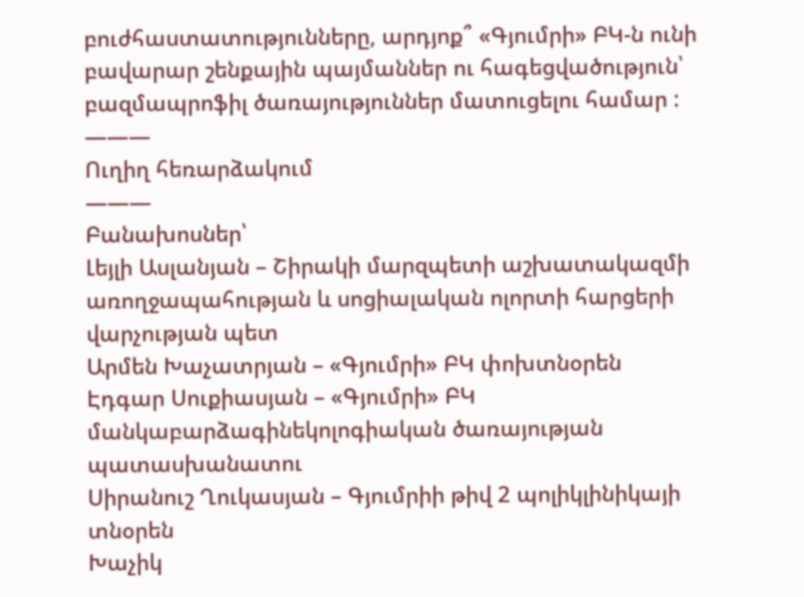բուժհաստատությունները, արդյոք՞ «Գյումրի» ԲԿ-ն ունի բավարար շենքային պայմաններ ու հագեցվածություն՝ բազմապրոֆիլ ծառայություններ մատուցելու համար :
———
Ուղիղ հեռարձակում
———
Բանախոսներ՝
Լեյլի Ասլանյան – Շիրակի մարզպետի աշխատակազմի առողջապահության և սոցիալական ոլորտի հարցերի վարչության պետ
Արմեն Խաչատրյան – «Գյումրի» ԲԿ փոխտնօրեն
Էդգար Սուքիասյան – «Գյումրի» ԲԿ մանկաբարձագինեկոլոգիական ծառայության պատասխանատու
Սիրանուշ Ղուկասյան – Գյումրիի թիվ 2 պոլիկլինիկայի տնօրեն
Խաչիկ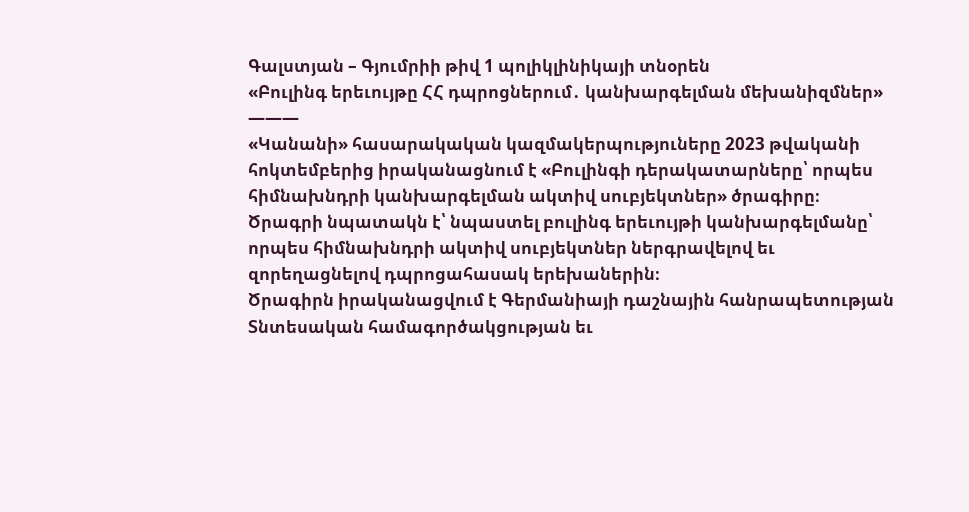Գալստյան – Գյումրիի թիվ 1 պոլիկլինիկայի տնօրեն
«Բուլինգ երեւույթը ՀՀ դպրոցներում․ կանխարգելման մեխանիզմներ»
———
«Կանանի» հասարակական կազմակերպություները 2023 թվականի հոկտեմբերից իրականացնում է «Բուլինգի դերակատարները՝ որպես հիմնախնդրի կանխարգելման ակտիվ սուբյեկտներ» ծրագիրը։
Ծրագրի նպատակն է՝ նպաստել բուլինգ երեւույթի կանխարգելմանը՝ որպես հիմնախնդրի ակտիվ սուբյեկտներ ներգրավելով եւ զորեղացնելով դպրոցահասակ երեխաներին։
Ծրագիրն իրականացվում է Գերմանիայի դաշնային հանրապետության Տնտեսական համագործակցության եւ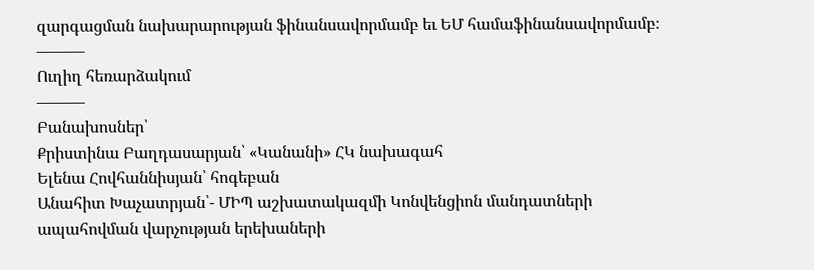զարգացման նախարարության ֆինանսավորմամբ եւ ԵՄ համաֆինանսավորմամբ։
———
Ուղիղ հեռարձակում
———
Բանախոսներ՝
Քրիստինա Բաղդասարյան՝ «Կանանի» ՀԿ նախագահ
Ելենա Հովհաննիսյան՝ հոգեբան
Անահիտ Խաչատրյան՝- ՄԻՊ աշխատակազմի Կոնվենցիոն մանդատների ապահովման վարչության երեխաների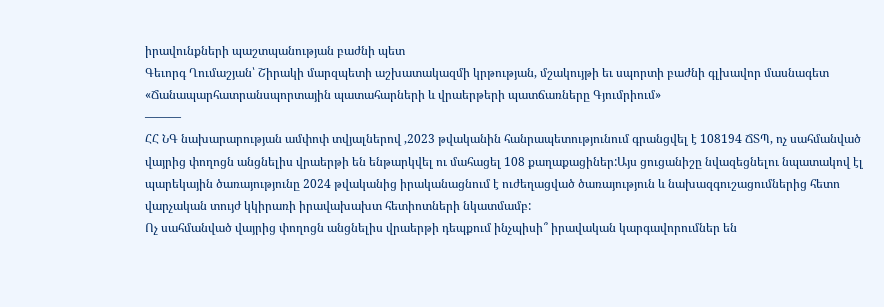իրավունքների պաշտպանության բաժնի պետ
Գեւորգ Ղումաշյան՝ Շիրակի մարզպետի աշխատակազմի կրթության, մշակույթի եւ սպորտի բաժնի գլխավոր մասնագետ
«Ճանապարհատրանսպորտային պատահարների և վրաերթերի պատճառները Գյումրիում»
———
ՀՀ ՆԳ նախարարության ամփոփ տվյալներով ,2023 թվականին հանրապետությունում գրանցվել է 108194 ՃՏՊ, ոչ սահմանված վայրից փողոցն անցնելիս վրաերթի են ենթարկվել ու մահացել 108 քաղաքացիներ:Այս ցուցանիշը նվազեցնելու նպատակով էլ պարեկային ծառայությունը 2024 թվականից իրականացնում է ուժեղացված ծառայություն և նախազգուշացումներից հետո վարչական տույժ կկիրառի իրավախախտ հետիոտների նկատմամբ:
Ոչ սահմանված վայրից փողոցն անցնելիս վրաերթի դեպքում ինչպիսի՞ իրավական կարգավորումներ են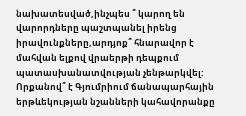նախատեսված,ինչպես ՞ կարող են վարորդները պաշտպանել իրենց իրավունքները,արդյոք՞ հնարավոր է մահվան ելքով վրաերթի դեպքում պատասխանատվության չենթարկվել:
Որքանով՞ է Գյումրիում ճանապարհային երթևեկության նշանների կահավորանքը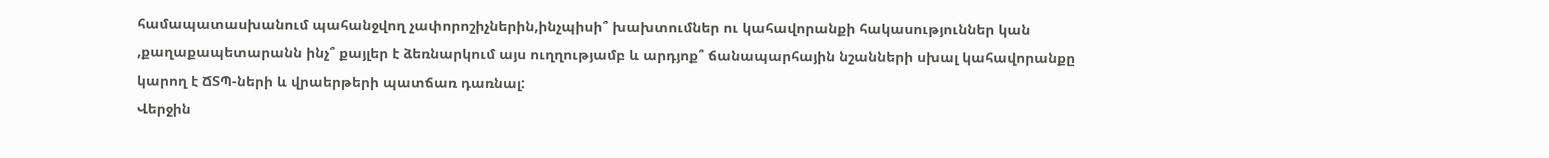համապատասխանում պահանջվող չափորոշիչներին,ինչպիսի՞ խախտումներ ու կահավորանքի հակասություններ կան ,քաղաքապետարանն ինչ՞ քայլեր է ձեռնարկում այս ուղղությամբ և արդյոք՞ ճանապարհային նշանների սխալ կահավորանքը կարող է ՃՏՊ-ների և վրաերթերի պատճառ դառնալ:
Վերջին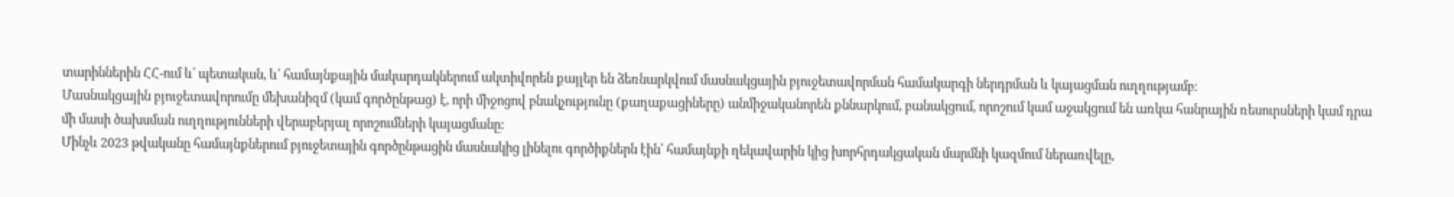տարիններին ՀՀ-ում և՛ պետական, և՛ համայնքային մակարդակներում ակտիվորեն քայլեր են ձեռնարկվում մասնակցային բյուջետավորման համակարգի ներդրման և կայացման ուղղությամբ։
Մասնակցային բյուջետավորումը մեխանիզմ (կամ գործընթաց) է, որի միջոցով բնակչությունը (քաղաքացիները) անմիջականորեն քննարկում, բանակցում, որոշում կամ աջակցում են առկա հանրային ռեսուրսների կամ դրա մի մասի ծախսման ուղղությունների վերաբերյալ որոշումների կայացմանը:
Մինչև 2023 թվականը համայնքներում բյուջետային գործընթացին մասնակից լինելու գործիքներն էին՝ համայնքի ղեկավարին կից խորհրդակցական մարմնի կազմում ներառվելը,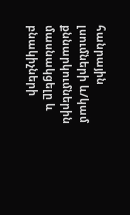հանրային լսումների և/կամ քննարկումներին մասնակցելը և բնակիչների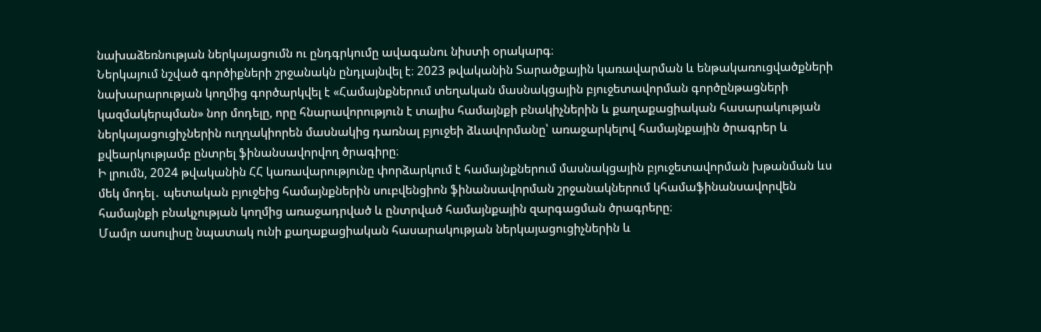նախաձեռնության ներկայացումն ու ընդգրկումը ավագանու նիստի օրակարգ։
Ներկայում նշված գործիքների շրջանակն ընդլայնվել է։ 2023 թվականին Տարածքային կառավարման և ենթակառուցվածքների նախարարության կողմից գործարկվել է «Համայնքներում տեղական մասնակցային բյուջետավորման գործընթացների կազմակերպման» նոր մոդելը, որը հնարավորություն է տալիս համայնքի բնակիչներին և քաղաքացիական հասարակության ներկայացուցիչներին ուղղակիորեն մասնակից դառնալ բյուջեի ձևավորմանը՝ առաջարկելով համայնքային ծրագրեր և քվեարկությամբ ընտրել ֆինանսավորվող ծրագիրը։
Ի լրումն, 2024 թվականին ՀՀ կառավարությունը փորձարկում է համայնքներում մասնակցային բյուջետավորման խթանման ևս մեկ մոդել․ պետական բյուջեից համայնքներին սուբվենցիոն ֆինանսավորման շրջանակներում կհամաֆինանսավորվեն համայնքի բնակչության կողմից առաջադրված և ընտրված համայնքային զարգացման ծրագրերը։
Մամլո ասուլիսը նպատակ ունի քաղաքացիական հասարակության ներկայացուցիչներին և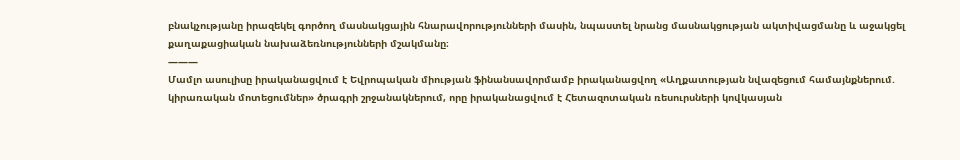բնակչությանը իրազեկել գործող մասնակցային հնարավորությունների մասին, նպաստել նրանց մասնակցության ակտիվացմանը և աջակցել քաղաքացիական նախաձեռնությունների մշակմանը։
———
Մամլո ասուլիսը իրականացվում է Եվրոպական միության ֆինանսավորմամբ իրականացվող «Աղքատության նվազեցում համայնքներում. կիրառական մոտեցումներ» ծրագրի շրջանակներում, որը իրականացվում է Հետազոտական ռեսուրսների կովկասյան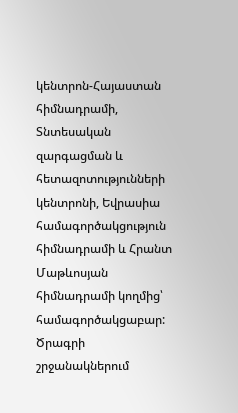կենտրոն-Հայաստան հիմնադրամի, Տնտեսական զարգացման և հետազոտությունների կենտրոնի, Եվրասիա համագործակցություն հիմնադրամի և Հրանտ Մաթևոսյան հիմնադրամի կողմից՝ համագործակցաբար: Ծրագրի շրջանակներում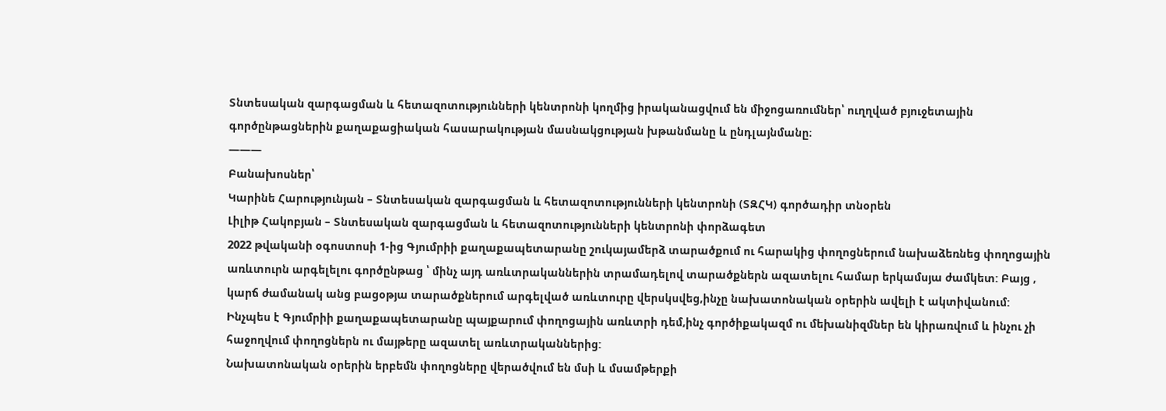Տնտեսական զարգացման և հետազոտությունների կենտրոնի կողմից իրականացվում են միջոցառումներ՝ ուղղված բյուջետային գործընթացներին քաղաքացիական հասարակության մասնակցության խթանմանը և ընդլայնմանը։
———
Բանախոսներ՝
Կարինե Հարությունյան – Տնտեսական զարգացման և հետազոտությունների կենտրոնի (ՏԶՀԿ) գործադիր տնօրեն
Լիլիթ Հակոբյան – Տնտեսական զարգացման և հետազոտությունների կենտրոնի փորձագետ
2022 թվականի օգոստոսի 1-ից Գյումրիի քաղաքապետարանը շուկայամերձ տարածքում ու հարակից փողոցներում նախաձեռնեց փողոցային առևտուրն արգելելու գործընթաց ՝ մինչ այդ առևտրականներին տրամադելով տարածքներն ազատելու համար երկամսյա ժամկետ: Բայց , կարճ ժամանակ անց բացօթյա տարածքներում արգելված առևտուրը վերսկսվեց,ինչը նախատոնական օրերին ավելի է ակտիվանում:
Ինչպես է Գյումրիի քաղաքապետարանը պայքարում փողոցային առևտրի դեմ,ինչ գործիքակազմ ու մեխանիզմներ են կիրառվում և ինչու չի հաջողվում փողոցներն ու մայթերը ազատել առևտրականներից:
Նախատոնական օրերին երբեմն փողոցները վերածվում են մսի և մսամթերքի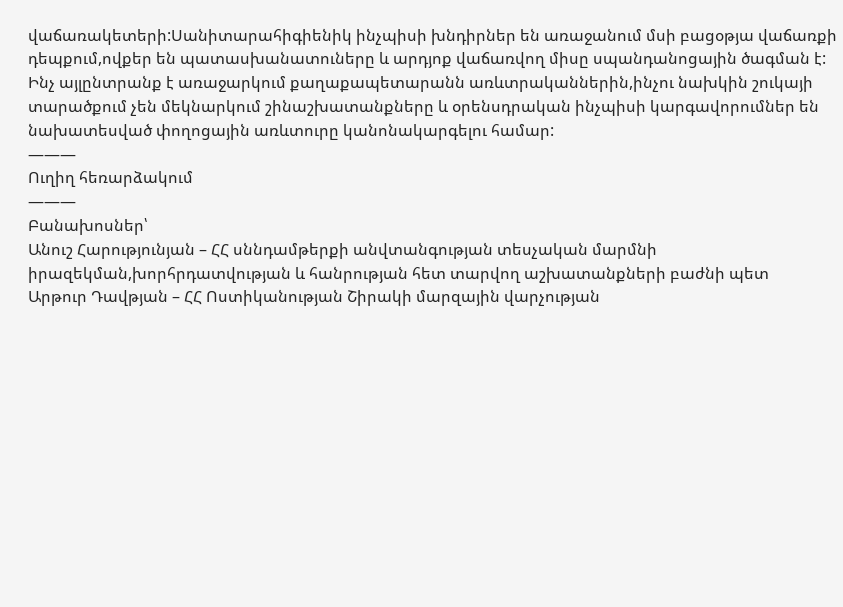վաճառակետերի:Սանիտարահիգիենիկ ինչպիսի խնդիրներ են առաջանում մսի բացօթյա վաճառքի դեպքում,ովքեր են պատասխանատուները և արդյոք վաճառվող միսը սպանդանոցային ծագման է:
Ինչ այլընտրանք է առաջարկում քաղաքապետարանն առևտրականներին,ինչու նախկին շուկայի տարածքում չեն մեկնարկում շինաշխատանքները և օրենսդրական ինչպիսի կարգավորումներ են նախատեսված փողոցային առևտուրը կանոնակարգելու համար:
———
Ուղիղ հեռարձակում
———
Բանախոսներ՝
Անուշ Հարությունյան – ՀՀ սննդամթերքի անվտանգության տեսչական մարմնի իրազեկման,խորհրդատվության և հանրության հետ տարվող աշխատանքների բաժնի պետ
Արթուր Դավթյան – ՀՀ Ոստիկանության Շիրակի մարզային վարչության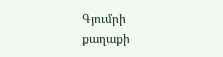Գյումրի քաղաքի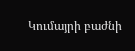Կումայրի բաժնի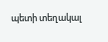պետի տեղակալ